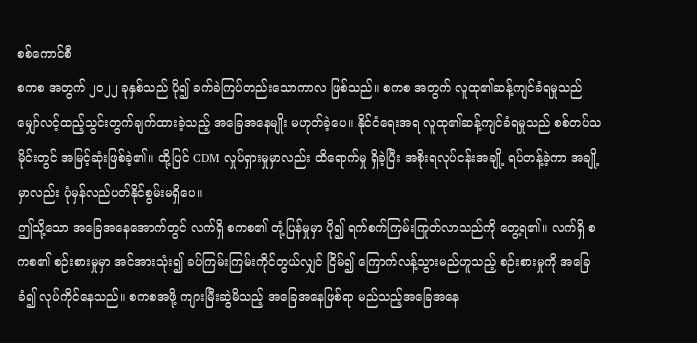စစ်ကောင်စီ
စကစ အတွက် ၂၀၂၂ ခုနှစ်သည် ပို၍ ခက်ခဲကြပ်တည်းသောကာလ ဖြစ်သည်။ စကစ အတွက် လူထု၏ဆန့်ကျင်ခံရမှုသည် မျှော်လင့်ထည့်သွင်းတွက်ချက်ထားခဲ့သည့် အခြေအနေမျိုး မဟုတ်ခဲ့ပေ။ နိုင်ငံရေးအရ လူထု၏ဆန့်ကျင်ခံရမှုသည် စစ်တပ်သမိုင်းတွင် အမြင့်ဆုံးဖြစ်ခဲ့၏။ ထို့ပြင် CDM လှုပ်ရှားမှုမှာလည်း ထိရောက်မှု ရှိခဲ့ပြီး အစိုးရလုပ်ငန်းအချို့ ရပ်တန့်ခဲ့ကာ အချို့မှာလည်း ပုံမှန်လည်ပတ်နိုင်စွမ်းမရှိပေ။
ဤသို့သော အခြေအနေအောက်တွင် လက်ရှိ စကစ၏ တုံ့ပြန်မှုမှာ ပို၍ ရက်စက်ကြမ်းကြုတ်လာသည်ကို တွေ့ရ၏။ လက်ရှိ စကစ၏ စဉ်းစားမှုမှာ အင်အားသုံး၍ ခပ်ကြမ်းကြမ်းကိုင်တွယ်လျှင် ငြိမ်၍ ကြောက်လန့်သွားမည်ဟူသည့် စဉ်းစားမှုကို အခြေခံ၍ လုပ်ကိုင်နေသည်။ စကစအဖို့ ကျားမြီးဆွဲမိသည့် အခြေအနေဖြစ်ရာ မည်သည့်အခြေအနေ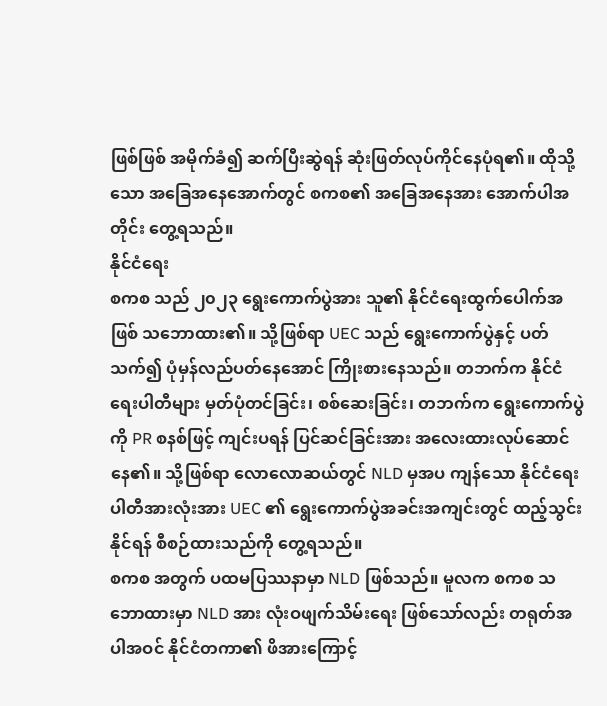ဖြစ်ဖြစ် အမိုက်ခံ၍ ဆက်ပြီးဆွဲရန် ဆုံးဖြတ်လုပ်ကိုင်နေပုံရ၏။ ထိုသို့သော အခြေအနေအောက်တွင် စကစ၏ အခြေအနေအား အောက်ပါအတိုင်း တွေ့ရသည်။
နိုင်ငံရေး
စကစ သည် ၂၀၂၃ ရွေးကောက်ပွဲအား သူ၏ နိုင်ငံရေးထွက်ပေါက်အဖြစ် သဘောထား၏။ သို့ဖြစ်ရာ UEC သည် ရွေးကောက်ပွဲနှင့် ပတ်သက်၍ ပုံမှန်လည်ပတ်နေအောင် ကြိုးစားနေသည်။ တဘက်က နိုင်ငံရေးပါတီများ မှတ်ပုံတင်ခြင်း၊ စစ်ဆေးခြင်း၊ တဘက်က ရွေးကောက်ပွဲကို PR စနစ်ဖြင့် ကျင်းပရန် ပြင်ဆင်ခြင်းအား အလေးထားလုပ်ဆောင်နေ၏။ သို့ဖြစ်ရာ လောလောဆယ်တွင် NLD မှအပ ကျန်သော နိုင်ငံရေးပါတီအားလုံးအား UEC ၏ ရွေးကောက်ပွဲအခင်းအကျင်းတွင် ထည့်သွင်းနိုင်ရန် စီစဉ်ထားသည်ကို တွေ့ရသည်။
စကစ အတွက် ပထမပြဿနာမှာ NLD ဖြစ်သည်။ မူလက စကစ သဘောထားမှာ NLD အား လုံးဝဖျက်သိမ်းရေး ဖြစ်သော်လည်း တရုတ်အပါအဝင် နိုင်ငံတကာ၏ ဖိအားကြောင့်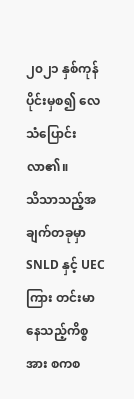၂၀၂၁ နှစ်ကုန်ပိုင်းမှစ၍ လေသံပြောင်းလာ၏။
သိသာသည့်အချက်တခုမှာ SNLD နှင့် UEC ကြား တင်းမာနေသည့်ကိစ္စအား စကစ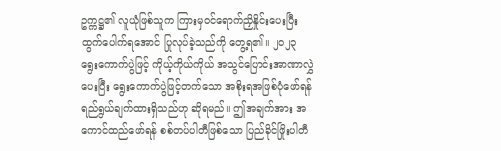ဥက္ကဋ္ဌ၏ လူယုံဖြစ်သူက ကြားမှဝင်ရောက်ညှိနှိုင်းပေးပြီး ထွက်ပေါက်ရအောင် ပြုလုပ်ခဲ့သည်ကို တွေ့ရ၏။ ၂၀၂၃ ရွေးကောက်ပွဲဖြင့် ကိုယ့်ကိုယ်ကိုယ် အသွင်ပြောင်းအာဏာလွှဲပေးပြီး ရွေးကောက်ပွဲဖြင့်တက်သော အစိုးရအဖြစ်ပုံဖော်ရန် ရည်ရွယ်ချက်ထားရှိသည်ဟု ဆိုရမည်။ ဤအချက်အား အကောင်ထည်ဖော်ရန် စစ်တပ်ပါတီဖြစ်သော ပြည်ခိုင်ဖြိုးပါတီ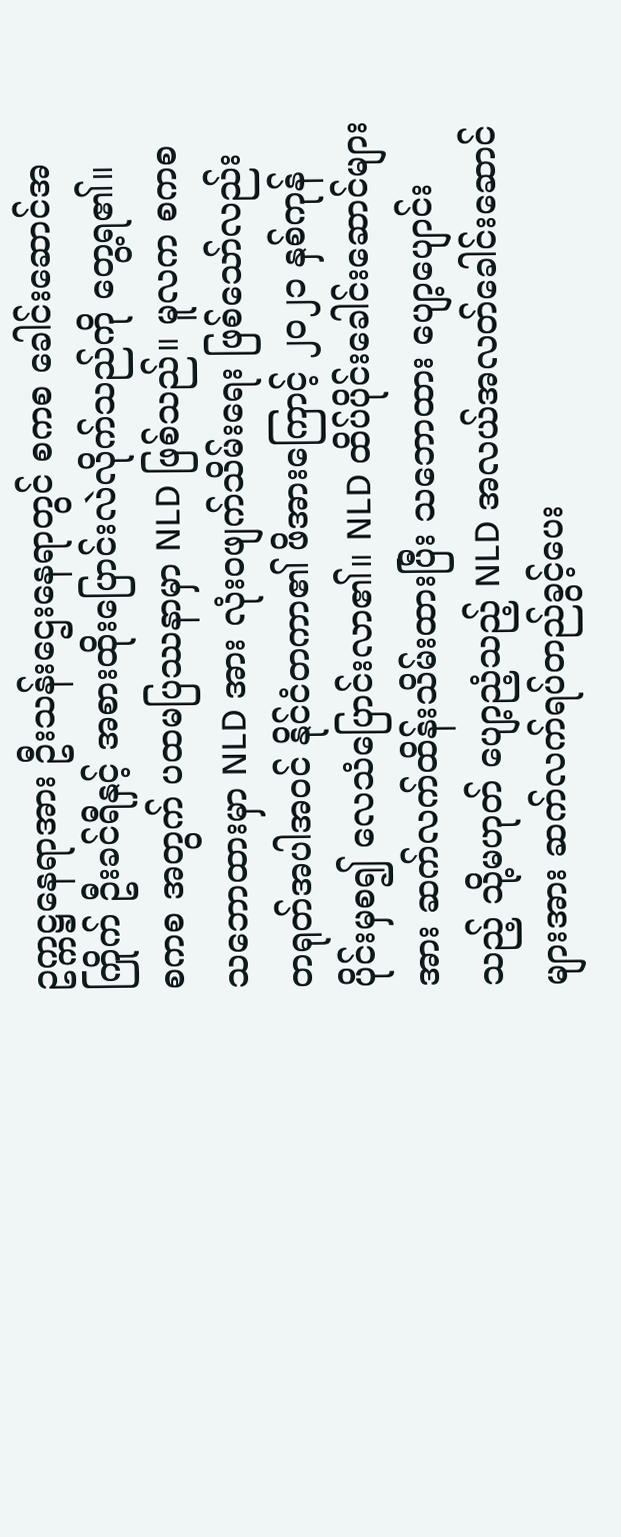ဥက္ကဋ္ဌနေရာအား ဦးသန်းဌေးနေရာတွင် စကစ ခေါင်းဆောင်အကြိုက် ဦးခင်ရီနှင့် အစားထိုးပြောင်းလဲလိုက်သည်ကို တွေ့ရ၏။
စကစ အတွက် ပထမပြဿနာမှာ NLD ဖြစ်သည်။ မူလက စကစ သဘောထားမှာ NLD အား လုံးဝဖျက်သိမ်းရေး ဖြစ်သော်လည်း တရုတ်အပါအဝင် နိုင်ငံတကာ၏ ဖိအားကြောင့် ၂၀၂၁ နှစ်ကုန်ပိုင်းမှစ၍ လေသံပြောင်းလာ၏။ NLD ထိပ်ပိုင်းခေါင်းဆောင်များအား ဆက်လက်ထိန်းသိမ်းထားပြီး သဘောထား ပျော့ပျောင်းသည့် သို့မဟုတ် ပျော့ညံ့သည့် NLD အလယ်အလတ်ခေါင်းဆောင်များအား ဆက်လက်ရပ်တည်ခွင့်ပေး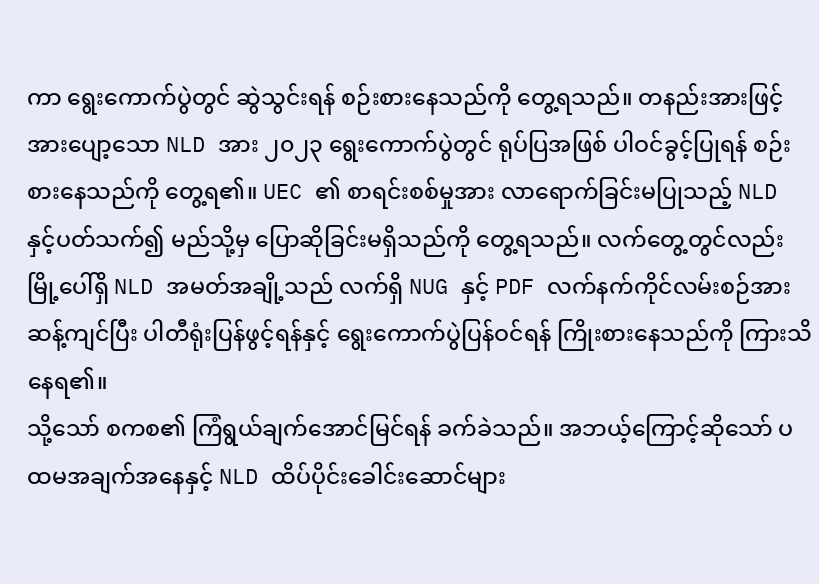ကာ ရွေးကောက်ပွဲတွင် ဆွဲသွင်းရန် စဉ်းစားနေသည်ကို တွေ့ရသည်။ တနည်းအားဖြင့် အားပျော့သော NLD အား ၂၀၂၃ ရွေးကောက်ပွဲတွင် ရုပ်ပြအဖြစ် ပါဝင်ခွင့်ပြုရန် စဉ်းစားနေသည်ကို တွေ့ရ၏။ UEC ၏ စာရင်းစစ်မှုအား လာရောက်ခြင်းမပြုသည့် NLD နှင့်ပတ်သက်၍ မည်သို့မှ ပြောဆိုခြင်းမရှိသည်ကို တွေ့ရသည်။ လက်တွေ့တွင်လည်း မြို့ပေါ်ရှိ NLD အမတ်အချို့သည် လက်ရှိ NUG နှင့် PDF လက်နက်ကိုင်လမ်းစဉ်အား ဆန့်ကျင်ပြီး ပါတီရုံးပြန်ဖွင့်ရန်နှင့် ရွေးကောက်ပွဲပြန်ဝင်ရန် ကြိုးစားနေသည်ကို ကြားသိနေရ၏။
သို့သော် စကစ၏ ကြံရွယ်ချက်အောင်မြင်ရန် ခက်ခဲသည်။ အဘယ့်ကြောင့်ဆိုသော် ပထမအချက်အနေနှင့် NLD ထိပ်ပိုင်းခေါင်းဆောင်များ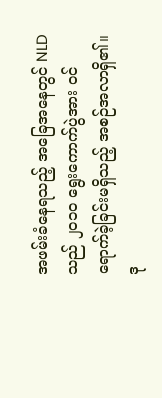အဖမ်းခံနေရသည့် အခြေအနေတွင် NLD သည် ၂၀၁၀ ရွေးကောက်ပွဲအား ဝင်ရောက်ခဲ့ခြင်းမရှိသည့် အစဉ်အလာရှိ၏။ ဒု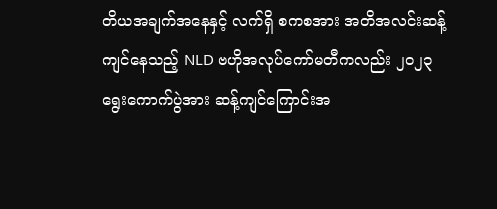တိယအချက်အနေနှင့် လက်ရှိ စကစအား အတိအလင်းဆန့်ကျင်နေသည့် NLD ဗဟိုအလုပ်ကော်မတီကလည်း ၂၀၂၃ ရွေးကောက်ပွဲအား ဆန့်ကျင်ကြောင်းအ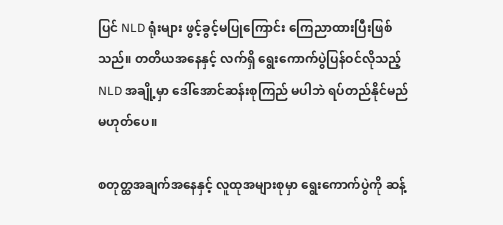ပြင် NLD ရုံးများ ဖွင့်ခွင့်မပြုကြောင်း ကြေညာထားပြီးဖြစ်သည်။ တတိယအနေနှင့် လက်ရှိ ရွေးကောက်ပွဲပြန်ဝင်လိုသည့် NLD အချို့မှာ ဒေါ်အောင်ဆန်းစုကြည် မပါဘဲ ရပ်တည်နိုင်မည်မဟုတ်ပေ။

စတုတ္ထအချက်အနေနှင့် လူထုအများစုမှာ ရွေးကောက်ပွဲကို ဆန့်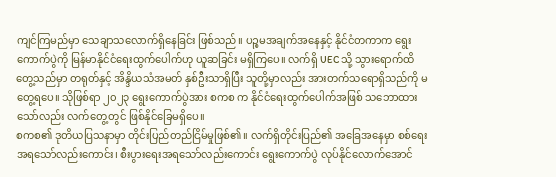ကျင်ကြမည်မှာ သေချာသလောက်ရှိနေခြင်း ဖြစ်သည်။ ပဉ္စမအချက်အနေနှင့် နိုင်ငံတကာက ရွေးကောက်ပွဲကို မြန်မာနိုင်ငံရေးထွက်ပေါက်ဟု ယူဆခြင်း မရှိကြပေ။ လက်ရှိ UEC သို့ သွားရောက်ထိတွေ့သည်မှာ တရုတ်နှင့် အိန္ဒိယသံအမတ် နှစ်ဦးသာရှိပြီး သူတို့မှာလည်း အားတက်သရောရှိသည်ကို မတွေ့ရပေ။ သိုဖြစ်ရာ ၂၀၂၃ ရွေးကောက်ပွဲအား စကစ က နိုင်ငံရေးထွက်ပေါက်အဖြစ် သဘောထားသော်လည်း လက်တွေ့တွင် ဖြစ်နိုင်ခြေမရှိပေ။
စကစ၏ ဒုတိယပြသနာမှာ တိုင်းပြည်တည်ငြိမ်မှုဖြစ်၏။ လက်ရှိတိုင်းပြည်၏ အခြေအနေမှာ စစ်ရေးအရသော်လည်းကောင်း၊ စီးပွားရေးအရသော်လည်းကောင်း ရွေးကောက်ပွဲ လုပ်နိုင်လောက်အောင်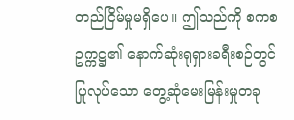တည်ငြိမ်မှုမရှိပေ။ ဤသည်ကို စကစ ဥက္ကဋ္ဌ၏ နောက်ဆုံးရုရှားခရီးစဉ်တွင် ပြုလုပ်သော တွေ့ဆုံမေးမြန်းမှုတခု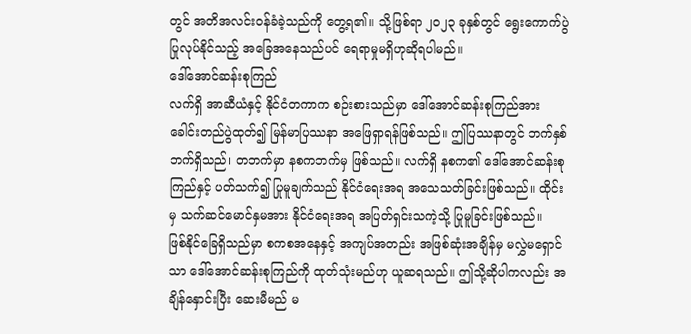တွင် အတိအလင်းဝန်ခံခဲ့သည်ကို တွေ့ရ၏။ သို့ဖြစ်ရာ ၂၀၂၃ ခုနှစ်တွင် ရွေးကောက်ပွဲပြုလုပ်နိုင်သည့် အခြေအနေသည်ပင် ရေရာမှုမရှိဟုဆိုရပါမည်။
ဒေါ်အောင်ဆန်းစုကြည်
လက်ရှိ အာဆီယံနှင့် နိုင်ငံတကာက စဉ်းစားသည်မှာ ဒေါ်အောင်ဆန်းစုကြည်အား ခေါင်းတည်ပွဲထုတ်၍ မြန်မာပြဿနာ အဖြေရှာရန်ဖြစ်သည်။ ဤပြဿနာတွင် ဘက်နှစ်ဘက်ရှိသည်၊ တဘက်မှာ နစကဘက်မှ ဖြစ်သည်။ လက်ရှိ နစက၏ ဒေါ်အောင်ဆန်းစုကြည်နှင့် ပတ်သက်၍ ပြုမူချက်သည် နိုင်ငံရေးအရ အသေသတ်ခြင်းဖြစ်သည်။ ထိုင်းမှ သက်ဆင်မောင်နှမအား နိုင်ငံရေးအရ အပြတ်ရှင်းသကဲ့သို့ ပြုမူခြင်းဖြစ်သည်။
ဖြစ်နိုင်ခြေရှိသည်မှာ စကစအနေနှင့် အကျပ်အတည်း အဖြစ်ဆုံးအချိန်မှ မလွှဲမရှောင်သာ ဒေါ်အောင်ဆန်းစုကြည်ကို ထုတ်သုံးမည်ဟု ယူဆရသည်။ ဤသို့ဆိုပါကလည်း အချိန်နှောင်းပြီး ဆေးမီမည် မ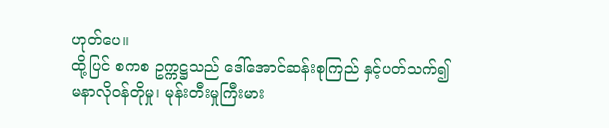ဟုတ်ပေ။
ထို့ပြင် စကစ ဥက္ကဋ္ဌသည် ဒေါ်အောင်ဆန်းစုကြည် နှင့်ပတ်သက်၍ မနာလိုဝန်တိုမှု၊ မုန်းတီးမှုကြီးမား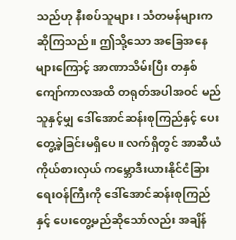သည်ဟု နီးစပ်သူများ၊ သံတမန်များက ဆိုကြသည်။ ဤသို့သော အခြေအနေများကြောင့် အာဏာသိမ်းပြီး တနှစ်ကျော်ကာလအထိ တရုတ်အပါအဝင် မည်သူနှင့်မျှ ဒေါ်အောင်ဆန်းစုကြည်နှင့် ပေးတွေ့ခဲ့ခြင်းမရှိပေ။ လက်ရှိတွင် အာဆီယံကိုယ်စားလှယ် ကမ္ဘောဒီးယားနိုင်ငံခြားရေးဝန်ကြီးကို ဒေါ်အောင်ဆန်းစုကြည်နှင့် ပေးတွေ့မည်ဆိုသော်လည်း အချိန်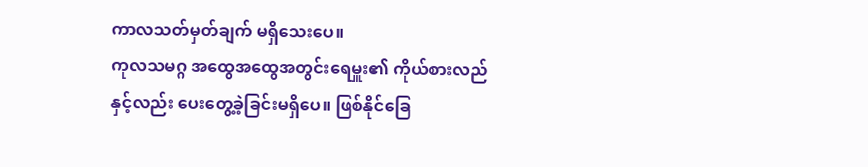ကာလသတ်မှတ်ချက် မရှိသေးပေ။
ကုလသမဂ္ဂ အထွေအထွေအတွင်းရေမှူး၏ ကိုယ်စားလည်နှင့်လည်း ပေးတွေ့ခဲ့ခြင်းမရှိပေ။ ဖြစ်နိုင်ခြေ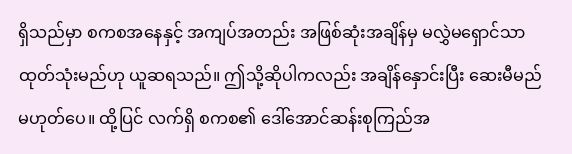ရှိသည်မှာ စကစအနေနှင့် အကျပ်အတည်း အဖြစ်ဆုံးအချိန်မှ မလွှဲမရှောင်သာ ထုတ်သုံးမည်ဟု ယူဆရသည်။ ဤသို့ဆိုပါကလည်း အချိန်နှောင်းပြီး ဆေးမီမည် မဟုတ်ပေ။ ထို့ပြင် လက်ရှိ စကစ၏ ဒေါ်အောင်ဆန်းစုကြည်အ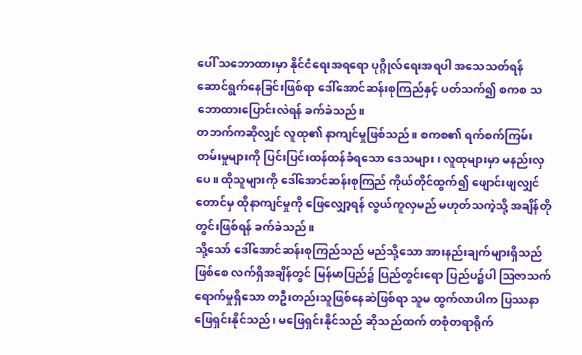ပေါ် သဘောထားမှာ နိုင်ငံရေးအရရော ပုဂ္ဂိုလ်ရေးအရပါ အသေသတ်ရန် ဆောင်ရွက်နေခြင်းဖြစ်ရာ ဒေါ်အောင်ဆန်းစုကြည်နှင့် ပတ်သက်၍ စကစ သဘောထားပြောင်းလဲရန် ခက်ခဲသည်။
တဘက်ကဆိုလျှင် လူထု၏ နာကျင်မှုဖြစ်သည်။ စကစ၏ ရက်စက်ကြမ်းတမ်းမှုများကို ပြင်းပြင်းထန်ထန်ခံရသော ဒေသများ၊ လူထုများမှာ မနည်းလှပေ။ ထိုသူများကို ဒေါ်အောင်ဆန်းစုကြည် ကိုယ်တိုင်ထွက်၍ ဖျောင်းဖျလျှင်တောင်မှ ထိုနာကျင်မှုကို ဖြေလျှော့ရန် လွယ်ကူလှမည် မဟုတ်သကဲ့သို့ အချိန်တိုတွင်းဖြစ်ရန် ခက်ခဲသည်။
သို့သော် ဒေါ်အောင်ဆန်းစုကြည်သည် မည်သို့သော အားနည်းချက်များရှိသည်ဖြစ်စေ လက်ရှိအချိန်တွင် မြန်မာပြည်၌ ပြည်တွင်းရော ပြည်ပ၌ပါ ဩဇာသက်ရောက်မှုရှိသော တဦးတည်းသူဖြစ်နေဆဲဖြစ်ရာ သူမ ထွက်လာပါက ပြဿနာဖြေရှင်းနိုင်သည်၊ မဖြေရှင်းနိုင်သည် ဆိုသည်ထက် တစုံတရာရိုက်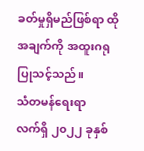ခတ်မှုရှိမည်ဖြစ်ရာ ထိုအချက်ကို အထူးဂရုပြုသင့်သည်။
သံတမန်ရေးရာ
လက်ရှိ ၂၀၂၂ ခုနှစ်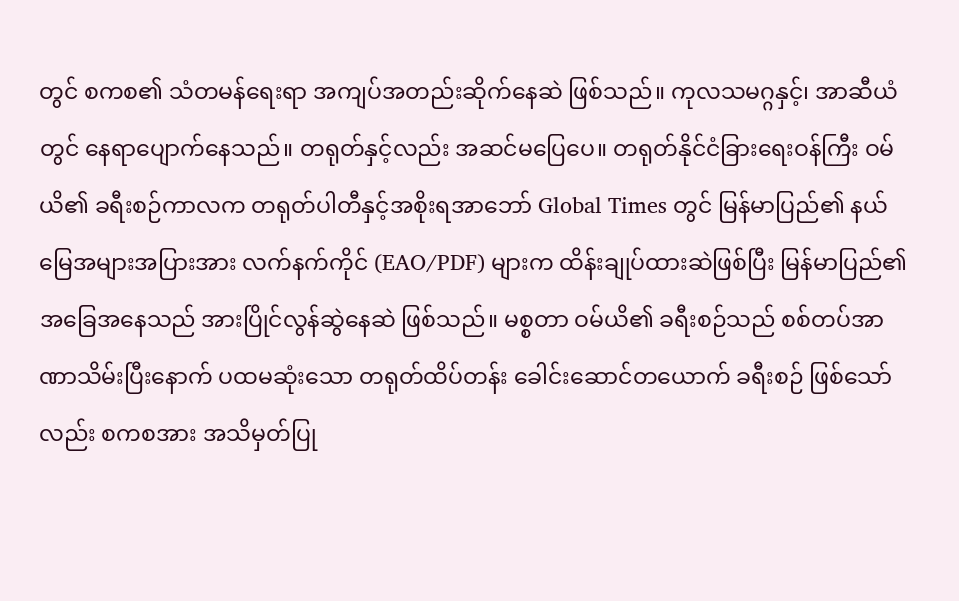တွင် စကစ၏ သံတမန်ရေးရာ အကျပ်အတည်းဆိုက်နေဆဲ ဖြစ်သည်။ ကုလသမဂ္ဂနှင့်၊ အာဆီယံတွင် နေရာပျောက်နေသည်။ တရုတ်နှင့်လည်း အဆင်မပြေပေ။ တရုတ်နိုင်ငံခြားရေးဝန်ကြီး ဝမ်ယိ၏ ခရီးစဉ်ကာလက တရုတ်ပါတီနှင့်အစိုးရအာဘော် Global Times တွင် မြန်မာပြည်၏ နယ်မြေအများအပြားအား လက်နက်ကိုင် (EAO/PDF) များက ထိန်းချုပ်ထားဆဲဖြစ်ပြီး မြန်မာပြည်၏ အခြေအနေသည် အားပြိုင်လွန်ဆွဲနေဆဲ ဖြစ်သည်။ မစ္စတာ ဝမ်ယိ၏ ခရီးစဉ်သည် စစ်တပ်အာဏာသိမ်းပြီးနောက် ပထမဆုံးသော တရုတ်ထိပ်တန်း ခေါင်းဆောင်တယောက် ခရီးစဉ် ဖြစ်သော်လည်း စကစအား အသိမှတ်ပြု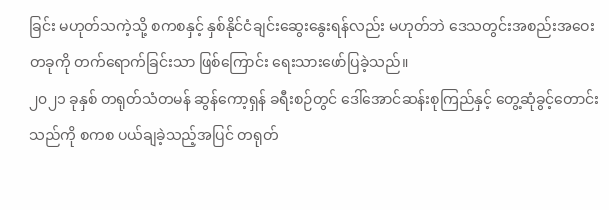ခြင်း မဟုတ်သကဲ့သို့ စကစနှင့် နှစ်နိုင်ငံချင်းဆွေးနွေးရန်လည်း မဟုတ်ဘဲ ဒေသတွင်းအစည်းအဝေးတခုကို တက်ရောက်ခြင်းသာ ဖြစ်ကြောင်း ရေးသားဖော်ပြခဲ့သည်။
၂၀၂၁ ခုနှစ် တရုတ်သံတမန် ဆွန်ကော့ရှန် ခရီးစဉ်တွင် ဒေါ်အောင်ဆန်းစုကြည်နှင့် တွေ့ဆုံခွင့်တောင်းသည်ကို စကစ ပယ်ချခဲ့သည့်အပြင် တရုတ်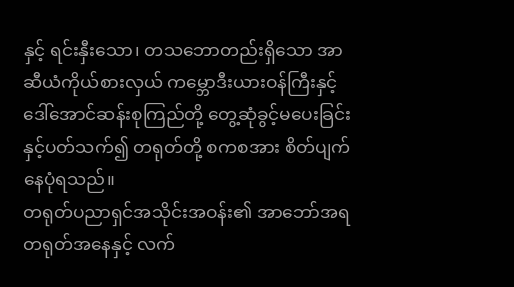နှင့် ရင်းနှီးသော၊ တသဘောတည်းရှိသော အာဆီယံကိုယ်စားလှယ် ကမ္ဘောဒီးယားဝန်ကြီးနှင့် ဒေါ်အောင်ဆန်းစုကြည်တို့ တွေ့ဆုံခွင့်မပေးခြင်းနှင့်ပတ်သက်၍ တရုတ်တို့ စကစအား စိတ်ပျက်နေပုံရသည်။
တရုတ်ပညာရှင်အသိုင်းအဝန်း၏ အာဘော်အရ တရုတ်အနေနှင့် လက်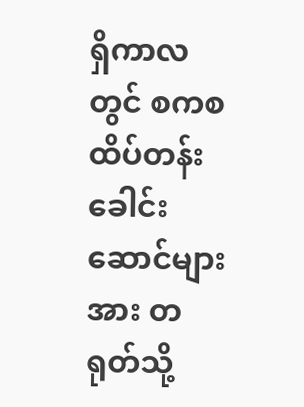ရှိကာလတွင် စကစ ထိပ်တန်းခေါင်းဆောင်များအား တရုတ်သို့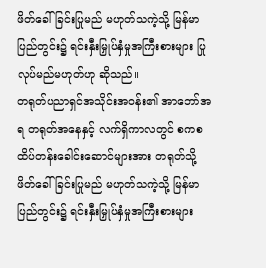ဖိတ်ခေါ်ခြင်းပြုမည် မဟုတ်သကဲ့သို့ မြန်မာပြည်တွင်း၌ ရင်းနှီးမြှုပ်နှံမှုအကြီးစားများ ပြုလုပ်မည်မဟုတ်ဟု ဆိုသည်။
တရုတ်ပညာရှင်အသိုင်းအဝန်း၏ အာဘော်အရ တရုတ်အနေနှင့် လက်ရှိကာလတွင် စကစ ထိပ်တန်းခေါင်းဆောင်များအား တရုတ်သို့ ဖိတ်ခေါ်ခြင်းပြုမည် မဟုတ်သကဲ့သို့ မြန်မာပြည်တွင်း၌ ရင်းနှီးမြှုပ်နှံမှုအကြီးစားများ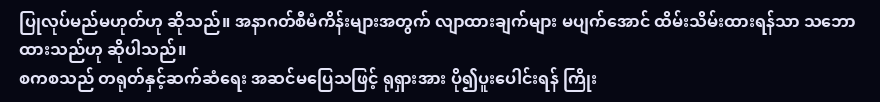ပြုလုပ်မည်မဟုတ်ဟု ဆိုသည်။ အနာဂတ်စီမံကိန်းများအတွက် လျာထားချက်များ မပျက်အောင် ထိမ်းသိမ်းထားရန်သာ သဘောထားသည်ဟု ဆိုပါသည်။
စကစသည် တရုတ်နှင့်ဆက်ဆံရေး အဆင်မပြေသဖြင့် ရုရှားအား ပို၍ပူးပေါင်းရန် ကြိုး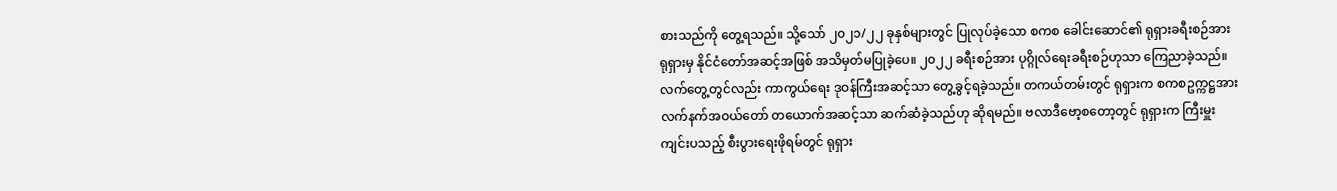စားသည်ကို တွေ့ရသည်။ သို့သော် ၂၀၂၁/၂၂ ခုနှစ်များတွင် ပြုလုပ်ခဲ့သော စကစ ခေါင်းဆောင်၏ ရုရှားခရီးစဉ်အား ရုရှားမှ နိုင်ငံတော်အဆင့်အဖြစ် အသိမှတ်မပြုခဲ့ပေ။ ၂၀၂၂ ခရီးစဉ်အား ပုဂ္ဂိုလ်ရေးခရီးစဉ်ဟုသာ ကြေညာခဲ့သည်။ လက်တွေ့တွင်လည်း ကာကွယ်ရေး ဒုဝန်ကြီးအဆင့်သာ တွေ့ခွင့်ရခဲ့သည်။ တကယ်တမ်းတွင် ရုရှားက စကစဥက္ကဋ္ဌအား လက်နက်အဝယ်တော် တယောက်အဆင့်သာ ဆက်ဆံခဲ့သည်ဟု ဆိုရမည်။ ဗလာဒီဗော့စတော့တွင် ရုရှားက ကြီးမှူးကျင်းပသည့် စီးပွားရေးဖိုရမ်တွင် ရုရှား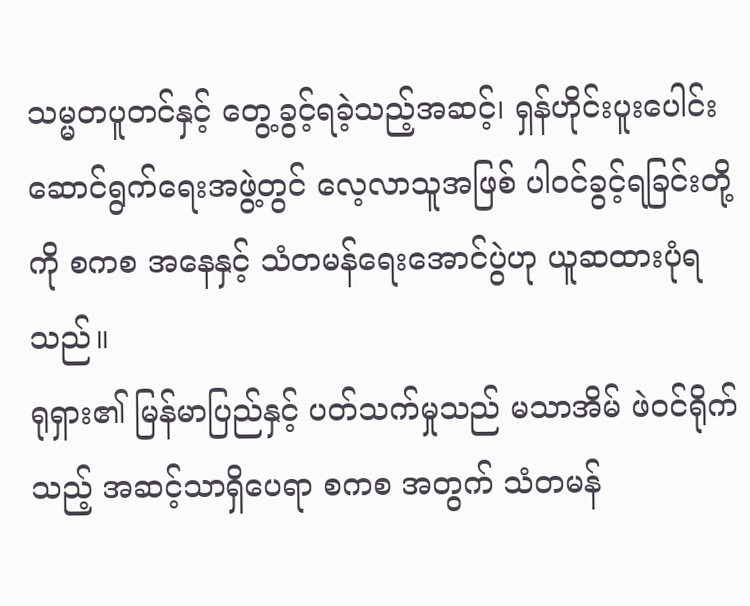သမ္မတပူတင်နှင့် တွေ့ခွင့်ရခဲ့သည့်အဆင့်၊ ရှန်ဟိုင်းပူးပေါင်းဆောင်ရွက်ရေးအဖွဲ့တွင် လေ့လာသူအဖြစ် ပါဝင်ခွင့်ရခြင်းတို့ကို စကစ အနေနှင့် သံတမန်ရေးအောင်ပွဲဟု ယူဆထားပုံရသည်။
ရုရှား၏ မြန်မာပြည်နှင့် ပတ်သက်မှုသည် မသာအိမ် ဖဲဝင်ရိုက်သည့် အဆင့်သာရှိပေရာ စကစ အတွက် သံတမန်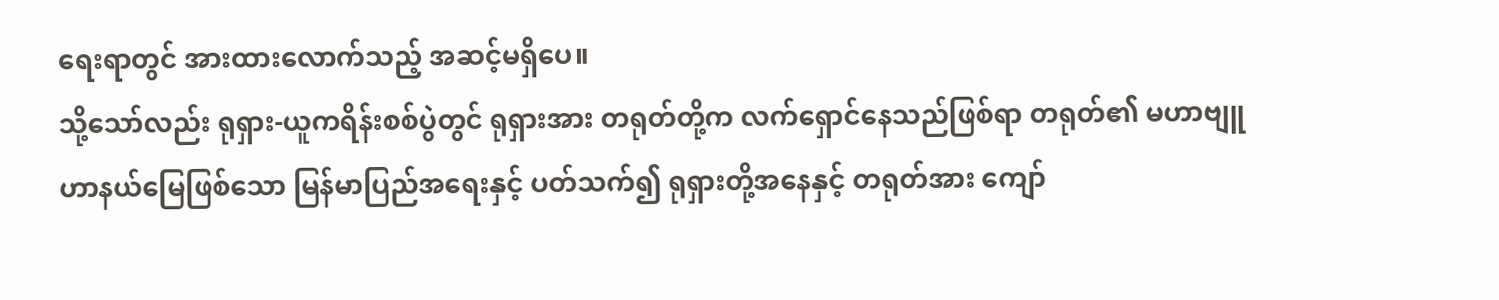ရေးရာတွင် အားထားလောက်သည့် အဆင့်မရှိပေ။
သို့သော်လည်း ရုရှား-ယူကရိန်းစစ်ပွဲတွင် ရုရှားအား တရုတ်တို့က လက်ရှောင်နေသည်ဖြစ်ရာ တရုတ်၏ မဟာဗျူဟာနယ်မြေဖြစ်သော မြန်မာပြည်အရေးနှင့် ပတ်သက်၍ ရုရှားတို့အနေနှင့် တရုတ်အား ကျော်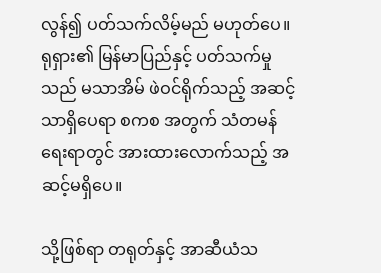လွန်၍ ပတ်သက်လိမ့်မည် မဟုတ်ပေ။ ရုရှား၏ မြန်မာပြည်နှင့် ပတ်သက်မှုသည် မသာအိမ် ဖဲဝင်ရိုက်သည့် အဆင့်သာရှိပေရာ စကစ အတွက် သံတမန်ရေးရာတွင် အားထားလောက်သည့် အဆင့်မရှိပေ။

သို့ဖြစ်ရာ တရုတ်နှင့် အာဆီယံသ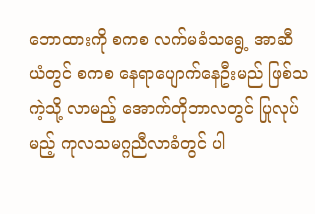ဘောထားကို စကစ လက်မခံသရွေ့ အာဆီယံတွင် စကစ နေရာပျောက်နေဦးမည် ဖြစ်သကဲ့သို့ လာမည့် အောက်တိုဘာလတွင် ပြုလုပ်မည့် ကုလသမဂ္ဂညီလာခံတွင် ပါ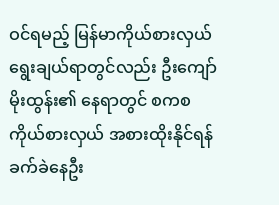ဝင်ရမည့် မြန်မာကိုယ်စားလှယ် ရွေးချယ်ရာတွင်လည်း ဦးကျော်မိုးထွန်း၏ နေရာတွင် စကစ ကိုယ်စားလှယ် အစားထိုးနိုင်ရန် ခက်ခဲနေဦး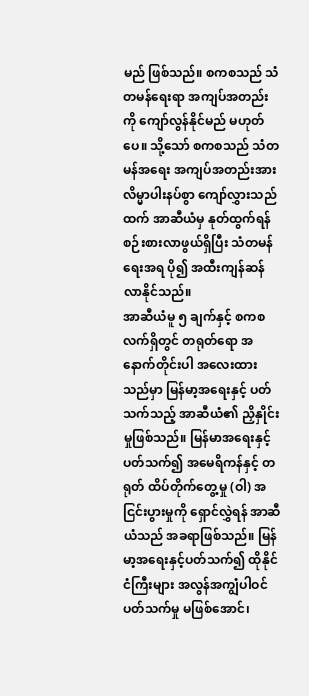မည် ဖြစ်သည်။ စကစသည် သံတမန်ရေးရာ အကျပ်အတည်းကို ကျော်လွန်နိုင်မည် မဟုတ်ပေ။ သို့သော် စကစသည် သံတမန်အရေး အကျပ်အတည်းအား လိမ္မာပါးနပ်စွာ ကျော်လွှားသည်ထက် အာဆီယံမှ နုတ်ထွက်ရန် စဉ်းစားလာဖွယ်ရှိပြီး သံတမန်ရေးအရ ပို၍ အထီးကျန်ဆန်လာနိုင်သည်။
အာဆီယံမူ ၅ ချက်နှင့် စကစ
လက်ရှိတွင် တရုတ်ရော အနောက်တိုင်းပါ အလေးထားသည်မှာ မြန်မာ့အရေးနှင့် ပတ်သက်သည့် အာဆီယံ၏ ညှိနှိုင်းမှုဖြစ်သည်။ မြန်မာအရေးနှင့် ပတ်သက်၍ အမေရိကန်နှင့် တရုတ် ထိပ်တိုက်တွေ့မှု (ဝါ) အငြင်းပွားမှုကို ရှောင်လွှဲရန် အာဆီယံသည် အခရာဖြစ်သည်။ မြန်မာ့အရေးနှင့်ပတ်သက်၍ ထိုနိုင်ငံကြီးများ အလွန်အကျွံပါဝင် ပတ်သက်မှု မဖြစ်အောင်၊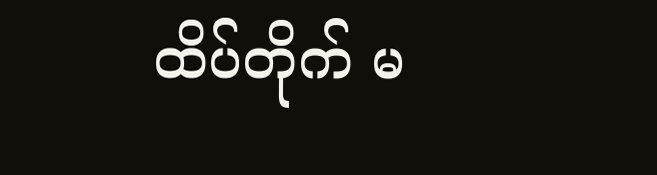ထိပ်တိုက် မ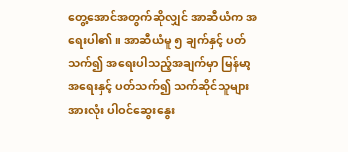တွေ့အောင်အတွက်ဆိုလျှင် အာဆီယံက အရေးပါ၏။ အာဆီယံမူ ၅ ချက်နှင့် ပတ်သက်၍ အရေးပါသည့်အချက်မှာ မြန်မာ့အရေးနှင့် ပတ်သက်၍ သက်ဆိုင်သူများအားလုံး ပါဝင်ဆွေးနွေး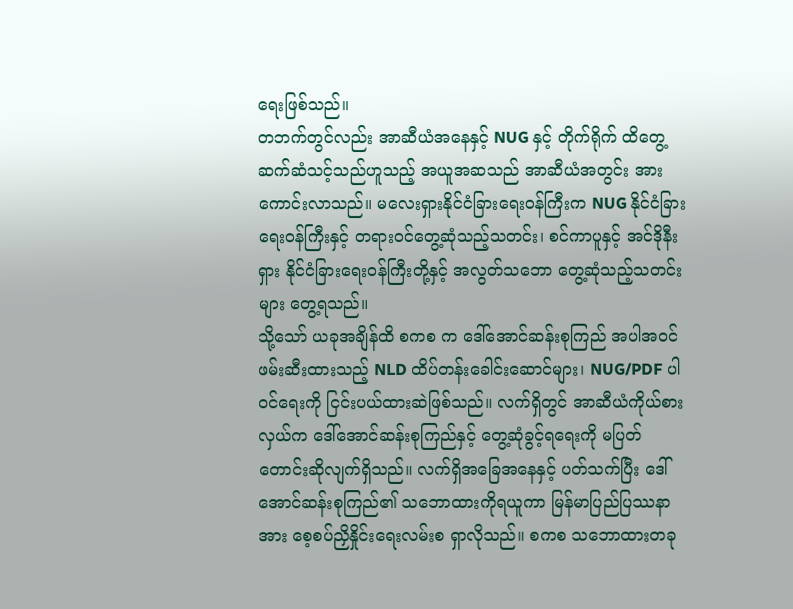ရေးဖြစ်သည်။
တဘက်တွင်လည်း အာဆီယံအနေနှင့် NUG နှင့် တိုက်ရိုက် ထိတွေ့ဆက်ဆံသင့်သည်ဟူသည့် အယူအဆသည် အာဆီယံအတွင်း အားကောင်းလာသည်။ မလေးရှားနိုင်ငံခြားရေးဝန်ကြီးက NUG နိုင်ငံခြားရေးဝန်ကြီးနှင့် တရားဝင်တွေ့ဆုံသည့်သတင်း၊ စင်ကာပူနှင့် အင်ဒိုနီးရှား နိုင်ငံခြားရေးဝန်ကြီးတို့နှင့် အလွတ်သဘော တွေ့ဆုံသည့်သတင်းများ တွေ့ရသည်။
သို့သော် ယခုအချိန်ထိ စကစ က ဒေါ်အောင်ဆန်းစုကြည် အပါအဝင် ဖမ်းဆီးထားသည့် NLD ထိပ်တန်းခေါင်းဆောင်များ၊ NUG/PDF ပါဝင်ရေးကို ငြင်းပယ်ထားဆဲဖြစ်သည်။ လက်ရှိတွင် အာဆီယံကိုယ်စားလှယ်က ဒေါ်အောင်ဆန်းစုကြည်နှင့် တွေ့ဆုံခွင့်ရရေးကို မပြတ်တောင်းဆိုလျက်ရှိသည်။ လက်ရှိအခြေအနေနှင့် ပတ်သက်ပြီး ဒေါ်အောင်ဆန်းစုကြည်၏ သဘောထားကိုရယူကာ မြန်မာပြည်ပြဿနာအား စေ့စပ်ညှိနှိုင်းရေးလမ်းစ ရှာလိုသည်။ စကစ သဘောထားတခု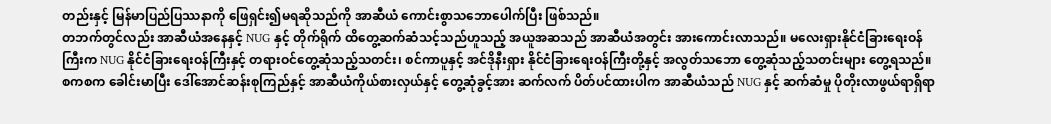တည်းနှင့် မြန်မာပြည်ပြဿနာကို ဖြေရှင်း၍မရဆိုသည်ကို အာဆီယံ ကောင်းစွာသဘောပေါက်ပြီး ဖြစ်သည်။
တဘက်တွင်လည်း အာဆီယံအနေနှင့် NUG နှင့် တိုက်ရိုက် ထိတွေ့ဆက်ဆံသင့်သည်ဟူသည့် အယူအဆသည် အာဆီယံအတွင်း အားကောင်းလာသည်။ မလေးရှားနိုင်ငံခြားရေးဝန်ကြီးက NUG နိုင်ငံခြားရေးဝန်ကြီးနှင့် တရားဝင်တွေ့ဆုံသည့်သတင်း၊ စင်ကာပူနှင့် အင်ဒိုနီးရှား နိုင်ငံခြားရေးဝန်ကြီးတို့နှင့် အလွတ်သဘော တွေ့ဆုံသည့်သတင်းများ တွေ့ရသည်။
စကစက ခေါင်းမာပြီး ဒေါ်အောင်ဆန်းစုကြည်နှင့် အာဆီယံကိုယ်စားလှယ်နှင့် တွေ့ဆုံခွင့်အား ဆက်လက် ပိတ်ပင်ထားပါက အာဆီယံသည် NUG နှင့် ဆက်ဆံမှု ပိုတိုးလာဖွယ်ရာရှိရာ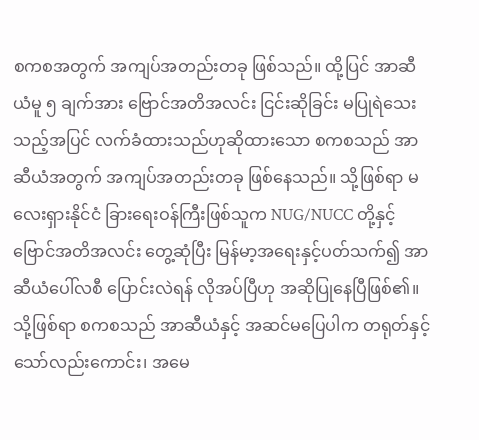စကစအတွက် အကျပ်အတည်းတခု ဖြစ်သည်။ ထို့ပြင် အာဆီယံမူ ၅ ချက်အား ဗြောင်အတိအလင်း ငြင်းဆိုခြင်း မပြုရဲသေးသည့်အပြင် လက်ခံထားသည်ဟုဆိုထားသော စကစသည် အာဆီယံအတွက် အကျပ်အတည်းတခု ဖြစ်နေသည်။ သို့ဖြစ်ရာ မလေးရှားနိုင်ငံ ခြားရေးဝန်ကြီးဖြစ်သူက NUG/NUCC တို့နှင့် ဗြောင်အတိအလင်း တွေ့ဆုံပြီး မြန်မာ့အရေးနှင့်ပတ်သက်၍ အာဆီယံပေါ်လစီ ပြောင်းလဲရန် လိုအပ်ပြီဟု အဆိုပြုနေပြီဖြစ်၏။
သို့ဖြစ်ရာ စကစသည် အာဆီယံနှင့် အဆင်မပြေပါက တရုတ်နှင့်သော်လည်းကောင်း၊ အမေ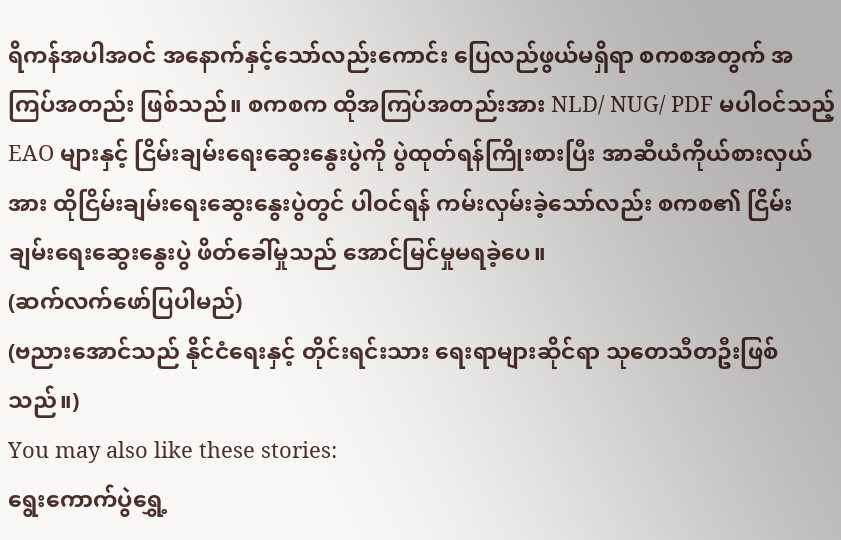ရိကန်အပါအဝင် အနောက်နှင့်သော်လည်းကောင်း ပြေလည်ဖွယ်မရှိရာ စကစအတွက် အကြပ်အတည်း ဖြစ်သည်။ စကစက ထိုအကြပ်အတည်းအား NLD/ NUG/ PDF မပါဝင်သည့် EAO များနှင့် ငြိမ်းချမ်းရေးဆွေးနွေးပွဲကို ပွဲထုတ်ရန်ကြိုးစားပြီး အာဆီယံကိုယ်စားလှယ်အား ထိုငြိမ်းချမ်းရေးဆွေးနွေးပွဲတွင် ပါဝင်ရန် ကမ်းလှမ်းခဲ့သော်လည်း စကစ၏ ငြိမ်းချမ်းရေးဆွေးနွေးပွဲ ဖိတ်ခေါ်မှုသည် အောင်မြင်မှုမရခဲ့ပေ။
(ဆက်လက်ဖော်ပြပါမည်)
(ဗညားအောင်သည် နိုင်ငံရေးနှင့် တိုင်းရင်းသား ရေးရာများဆိုင်ရာ သုတေသီတဦးဖြစ်သည်။)
You may also like these stories:
ရွေးကောက်ပွဲရွှေ့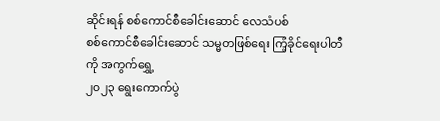ဆိုင်းရန် စစ်ကောင်စီခေါင်းဆောင် လေသံပစ်
စစ်ကောင်စီခေါင်းဆောင် သမ္မတဖြစ်ရေး ကြံ့ခိုင်ရေးပါတီကို အကွက်ရွှေ့
၂၀၂၃ ရွေးကောက်ပွဲ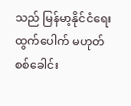သည် မြန်မာ့နိုင်ငံရေး ထွက်ပေါက် မဟုတ်
စစ်ခေါင်း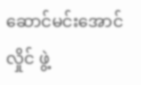ဆောင်မင်းအောင်လှိုင် ဖွဲ့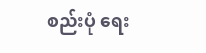စည်းပုံ ရေး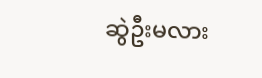ဆွဲဦးမလား